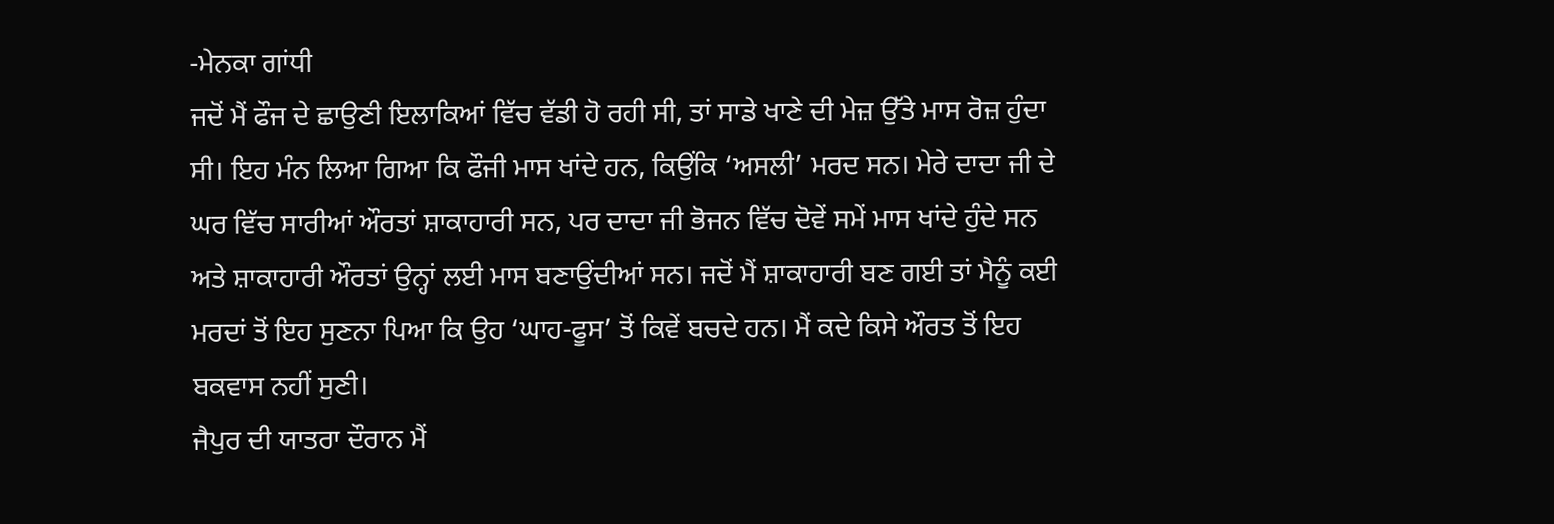-ਮੇਨਕਾ ਗਾਂਧੀ
ਜਦੋਂ ਮੈਂ ਫੌਜ ਦੇ ਛਾਉਣੀ ਇਲਾਕਿਆਂ ਵਿੱਚ ਵੱਡੀ ਹੋ ਰਹੀ ਸੀ, ਤਾਂ ਸਾਡੇ ਖਾਣੇ ਦੀ ਮੇਜ਼ ਉੱਤੇ ਮਾਸ ਰੋਜ਼ ਹੁੰਦਾ ਸੀ। ਇਹ ਮੰਨ ਲਿਆ ਗਿਆ ਕਿ ਫੌਜੀ ਮਾਸ ਖਾਂਦੇ ਹਨ, ਕਿਉਂਕਿ ‘ਅਸਲੀ’ ਮਰਦ ਸਨ। ਮੇਰੇ ਦਾਦਾ ਜੀ ਦੇ ਘਰ ਵਿੱਚ ਸਾਰੀਆਂ ਔਰਤਾਂ ਸ਼ਾਕਾਹਾਰੀ ਸਨ, ਪਰ ਦਾਦਾ ਜੀ ਭੋਜਨ ਵਿੱਚ ਦੋਵੇਂ ਸਮੇਂ ਮਾਸ ਖਾਂਦੇ ਹੁੰਦੇ ਸਨ ਅਤੇ ਸ਼ਾਕਾਹਾਰੀ ਔਰਤਾਂ ਉਨ੍ਹਾਂ ਲਈ ਮਾਸ ਬਣਾਉਂਦੀਆਂ ਸਨ। ਜਦੋਂ ਮੈਂ ਸ਼ਾਕਾਹਾਰੀ ਬਣ ਗਈ ਤਾਂ ਮੈਨੂੰ ਕਈ ਮਰਦਾਂ ਤੋਂ ਇਹ ਸੁਣਨਾ ਪਿਆ ਕਿ ਉਹ ‘ਘਾਹ-ਫੂਸ’ ਤੋਂ ਕਿਵੇਂ ਬਚਦੇ ਹਨ। ਮੈਂ ਕਦੇ ਕਿਸੇ ਔਰਤ ਤੋਂ ਇਹ ਬਕਵਾਸ ਨਹੀਂ ਸੁਣੀ।
ਜੈਪੁਰ ਦੀ ਯਾਤਰਾ ਦੌਰਾਨ ਮੈਂ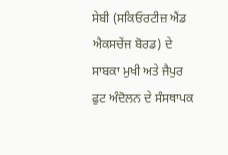ਸੇਬੀ (ਸਕਿਓਰਟੀਜ਼ ਐਂਡ ਐਕਸਚੇਂਜ ਬੋਰਡ) ਦੇ ਸਾਬਕਾ ਮੁਖੀ ਅਤੇ ਜੈਪੁਰ ਫੁਟ ਅੰਦੋਲਨ ਦੇ ਸੰਸਥਾਪਕ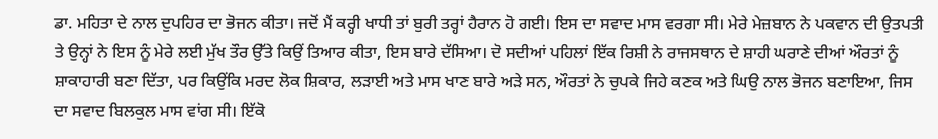ਡਾ. ਮਹਿਤਾ ਦੇ ਨਾਲ ਦੁਪਹਿਰ ਦਾ ਭੋਜਨ ਕੀਤਾ। ਜਦੋਂ ਮੈਂ ਕਰ੍ਹੀ ਖਾਧੀ ਤਾਂ ਬੁਰੀ ਤਰ੍ਹਾਂ ਹੈਰਾਨ ਹੋ ਗਈ। ਇਸ ਦਾ ਸਵਾਦ ਮਾਸ ਵਰਗਾ ਸੀ। ਮੇਰੇ ਮੇਜ਼ਬਾਨ ਨੇ ਪਕਵਾਨ ਦੀ ਉਤਪਤੀ ਤੇ ਉਨ੍ਹਾਂ ਨੇ ਇਸ ਨੂੰ ਮੇਰੇ ਲਈ ਮੁੱਖ ਤੌਰ ਉੱਤੇ ਕਿਉਂ ਤਿਆਰ ਕੀਤਾ, ਇਸ ਬਾਰੇ ਦੱਸਿਆ। ਦੋ ਸਦੀਆਂ ਪਹਿਲਾਂ ਇੱਕ ਰਿਸ਼ੀ ਨੇ ਰਾਜਸਥਾਨ ਦੇ ਸ਼ਾਹੀ ਘਰਾਣੇ ਦੀਆਂ ਔਰਤਾਂ ਨੂੰ ਸ਼ਾਕਾਹਾਰੀ ਬਣਾ ਦਿੱਤਾ, ਪਰ ਕਿਉਂਕਿ ਮਰਦ ਲੋਕ ਸ਼ਿਕਾਰ, ਲੜਾਈ ਅਤੇ ਮਾਸ ਖਾਣ ਬਾਰੇ ਅੜੇ ਸਨ, ਔਰਤਾਂ ਨੇ ਚੁਪਕੇ ਜਿਹੇ ਕਣਕ ਅਤੇ ਘਿਉ ਨਾਲ ਭੋਜਨ ਬਣਾਇਆ, ਜਿਸ ਦਾ ਸਵਾਦ ਬਿਲਕੁਲ ਮਾਸ ਵਾਂਗ ਸੀ। ਇੱਕੋ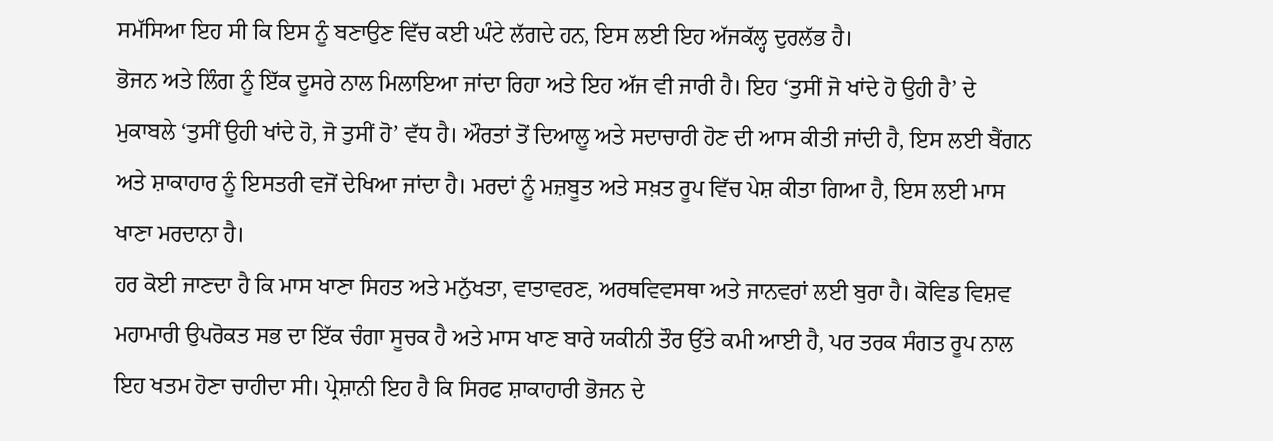ਸਮੱਸਿਆ ਇਹ ਸੀ ਕਿ ਇਸ ਨੂੰ ਬਣਾਉਣ ਵਿੱਚ ਕਈ ਘੰਟੇ ਲੱਗਦੇ ਹਨ, ਇਸ ਲਈ ਇਹ ਅੱਜਕੱਲ੍ਹ ਦੁਰਲੱਭ ਹੈ।
ਭੋਜਨ ਅਤੇ ਲਿੰਗ ਨੂੰ ਇੱਕ ਦੂਸਰੇ ਨਾਲ ਮਿਲਾਇਆ ਜਾਂਦਾ ਰਿਹਾ ਅਤੇ ਇਹ ਅੱਜ ਵੀ ਜਾਰੀ ਹੈ। ਇਹ ‘ਤੁਸੀਂ ਜੋ ਖਾਂਦੇ ਹੋ ਉਹੀ ਹੈ’ ਦੇ ਮੁਕਾਬਲੇ ‘ਤੁਸੀਂ ਉਹੀ ਖਾਂਦੇ ਹੋ, ਜੋ ਤੁਸੀਂ ਹੋ’ ਵੱਧ ਹੈ। ਔਰਤਾਂ ਤੋਂ ਦਿਆਲੂ ਅਤੇ ਸਦਾਚਾਰੀ ਹੋਣ ਦੀ ਆਸ ਕੀਤੀ ਜਾਂਦੀ ਹੈ, ਇਸ ਲਈ ਬੈਂਗਨ ਅਤੇ ਸ਼ਾਕਾਹਾਰ ਨੂੰ ਇਸਤਰੀ ਵਜੋਂ ਦੇਖਿਆ ਜਾਂਦਾ ਹੈ। ਮਰਦਾਂ ਨੂੰ ਮਜ਼ਬੂਤ ਅਤੇ ਸਖ਼ਤ ਰੂਪ ਵਿੱਚ ਪੇਸ਼ ਕੀਤਾ ਗਿਆ ਹੈ, ਇਸ ਲਈ ਮਾਸ ਖਾਣਾ ਮਰਦਾਨਾ ਹੈ।
ਹਰ ਕੋਈ ਜਾਣਦਾ ਹੈ ਕਿ ਮਾਸ ਖਾਣਾ ਸਿਹਤ ਅਤੇ ਮਨੁੱਖਤਾ, ਵਾਤਾਵਰਣ, ਅਰਥਵਿਵਸਥਾ ਅਤੇ ਜਾਨਵਰਾਂ ਲਈ ਬੁਰਾ ਹੈ। ਕੋਵਿਡ ਵਿਸ਼ਵ ਮਹਾਮਾਰੀ ਉਪਰੋਕਤ ਸਭ ਦਾ ਇੱਕ ਚੰਗਾ ਸੂਚਕ ਹੈ ਅਤੇ ਮਾਸ ਖਾਣ ਬਾਰੇ ਯਕੀਨੀ ਤੌਰ ਉੱਤੇ ਕਮੀ ਆਈ ਹੈ, ਪਰ ਤਰਕ ਸੰਗਤ ਰੂਪ ਨਾਲ ਇਹ ਖਤਮ ਹੋਣਾ ਚਾਹੀਦਾ ਸੀ। ਪ੍ਰੇਸ਼ਾਨੀ ਇਹ ਹੈ ਕਿ ਸਿਰਫ ਸ਼ਾਕਾਹਾਰੀ ਭੋਜਨ ਦੇ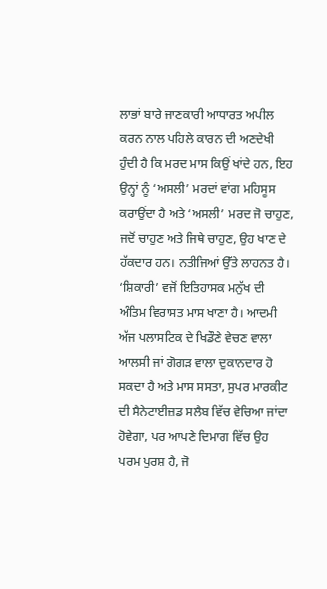ਲਾਭਾਂ ਬਾਰੇ ਜਾਣਕਾਰੀ ਆਧਾਰਤ ਅਪੀਲ ਕਰਨ ਨਾਲ ਪਹਿਲੇ ਕਾਰਨ ਦੀ ਅਣਦੇਖੀ ਹੁੰਦੀ ਹੈ ਕਿ ਮਰਦ ਮਾਸ ਕਿਉਂ ਖਾਂਦੇ ਹਨ, ਇਹ ਉਨ੍ਹਾਂ ਨੂੰ ‘ਅਸਲੀ’ ਮਰਦਾਂ ਵਾਂਗ ਮਹਿਸੂਸ ਕਰਾਉਂਦਾ ਹੈ ਅਤੇ ‘ਅਸਲੀ’ ਮਰਦ ਜੋ ਚਾਹੁਣ, ਜਦੋਂ ਚਾਹੁਣ ਅਤੇ ਜਿਥੇ ਚਾਹੁਣ, ਉਹ ਖਾਣ ਦੇ ਹੱਕਦਾਰ ਹਨ। ਨਤੀਜਿਆਂ ਉੱਤੇ ਲਾਹਨਤ ਹੈ।
‘ਸ਼ਿਕਾਰੀ’ ਵਜੋਂ ਇਤਿਹਾਸਕ ਮਨੁੱਖ ਦੀ ਅੰਤਿਮ ਵਿਰਾਸਤ ਮਾਸ ਖਾਣਾ ਹੈ। ਆਦਮੀ ਅੱਜ ਪਲਾਸਟਿਕ ਦੇ ਖਿਡੌਣੇ ਵੇਚਣ ਵਾਲਾ ਆਲਸੀ ਜਾਂ ਗੋਗੜ ਵਾਲਾ ਦੁਕਾਨਦਾਰ ਹੋ ਸਕਦਾ ਹੈ ਅਤੇ ਮਾਸ ਸਸਤਾ, ਸੁਪਰ ਮਾਰਕੀਟ ਦੀ ਸੈਨੇਟਾਈਜ਼ਡ ਸਲੈਬ ਵਿੱਚ ਵੇਚਿਆ ਜਾਂਦਾ ਹੋਵੇਗਾ, ਪਰ ਆਪਣੇ ਦਿਮਾਗ ਵਿੱਚ ਉਹ ਪਰਮ ਪੁਰਸ਼ ਹੈ, ਜੋ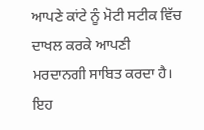ਆਪਣੇ ਕਾਂਟੇ ਨੂੰ ਮੋਟੀ ਸਟੀਕ ਵਿੱਚ ਦਾਖਲ ਕਰਕੇ ਆਪਣੀ ਮਰਦਾਨਗੀ ਸਾਬਿਤ ਕਰਦਾ ਹੈ। ਇਹ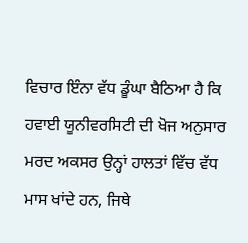ਵਿਚਾਰ ਇੰਨਾ ਵੱਧ ਡੂੰਘਾ ਬੈਠਿਆ ਹੈ ਕਿ ਹਵਾਈ ਯੂਨੀਵਰਸਿਟੀ ਦੀ ਖੋਜ ਅਨੁਸਾਰ ਮਰਦ ਅਕਸਰ ਉਨ੍ਹਾਂ ਹਾਲਤਾਂ ਵਿੱਚ ਵੱਧ ਮਾਸ ਖਾਂਦੇ ਹਨ, ਜਿਥੇ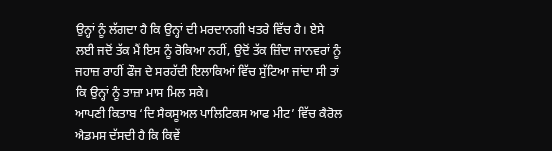ਉਨ੍ਹਾਂ ਨੂੰ ਲੱਗਦਾ ਹੈ ਕਿ ਉਨ੍ਹਾਂ ਦੀ ਮਰਦਾਨਗੀ ਖਤਰੇ ਵਿੱਚ ਹੈ। ਏਸੇ ਲਈ ਜਦੋਂ ਤੱਕ ਮੈਂ ਇਸ ਨੂੰ ਰੋਕਿਆ ਨਹੀਂ, ਉਦੋਂ ਤੱਕ ਜ਼ਿੰਦਾ ਜਾਨਵਰਾਂ ਨੂੰ ਜਹਾਜ਼ ਰਾਹੀਂ ਫੌਜ ਦੇ ਸਰਹੱਦੀ ਇਲਾਕਿਆਂ ਵਿੱਚ ਸੁੱਟਿਆ ਜਾਂਦਾ ਸੀ ਤਾਂ ਕਿ ਉਨ੍ਹਾਂ ਨੂੰ ਤਾਜ਼ਾ ਮਾਸ ਮਿਲ ਸਕੇ।
ਆਪਣੀ ਕਿਤਾਬ ‘ਦਿ ਸੈਕਸੂਅਲ ਪਾਲਿਟਿਕਸ ਆਫ ਮੀਟ’ ਵਿੱਚ ਕੈਰੋਲ ਐਡਮਸ ਦੱਸਦੀ ਹੈ ਕਿ ਕਿਵੇਂ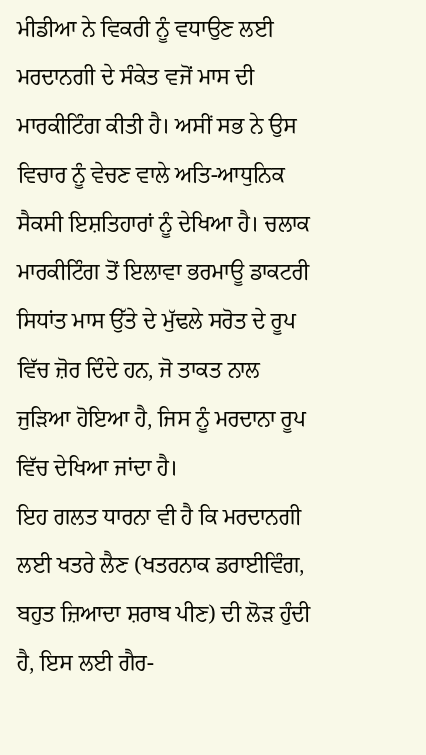ਮੀਡੀਆ ਨੇ ਵਿਕਰੀ ਨੂੰ ਵਧਾਉਣ ਲਈ ਮਰਦਾਨਗੀ ਦੇ ਸੰਕੇਤ ਵਜੋਂ ਮਾਸ ਦੀ ਮਾਰਕੀਟਿੰਗ ਕੀਤੀ ਹੈ। ਅਸੀਂ ਸਭ ਨੇ ਉਸ ਵਿਚਾਰ ਨੂੰ ਵੇਚਣ ਵਾਲੇ ਅਤਿ-ਆਧੁਨਿਕ ਸੈਕਸੀ ਇਸ਼ਤਿਹਾਰਾਂ ਨੂੰ ਦੇਖਿਆ ਹੈ। ਚਲਾਕ ਮਾਰਕੀਟਿੰਗ ਤੋਂ ਇਲਾਵਾ ਭਰਮਾਊ ਡਾਕਟਰੀ ਸਿਧਾਂਤ ਮਾਸ ਉੱਤੇ ਦੇ ਮੁੱਢਲੇ ਸਰੋਤ ਦੇ ਰੂਪ ਵਿੱਚ ਜ਼ੋਰ ਦਿੰਦੇ ਹਨ, ਜੋ ਤਾਕਤ ਨਾਲ ਜੁੜਿਆ ਹੋਇਆ ਹੈ, ਜਿਸ ਨੂੰ ਮਰਦਾਨਾ ਰੂਪ ਵਿੱਚ ਦੇਖਿਆ ਜਾਂਦਾ ਹੈ।
ਇਹ ਗਲਤ ਧਾਰਨਾ ਵੀ ਹੈ ਕਿ ਮਰਦਾਨਗੀ ਲਈ ਖਤਰੇ ਲੈਣ (ਖਤਰਨਾਕ ਡਰਾਈਵਿੰਗ, ਬਹੁਤ ਜ਼ਿਆਦਾ ਸ਼ਰਾਬ ਪੀਣ) ਦੀ ਲੋੜ ਹੁੰਦੀ ਹੈ, ਇਸ ਲਈ ਗੈਰ-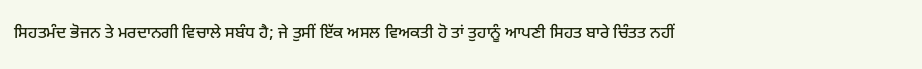ਸਿਹਤਮੰਦ ਭੋਜਨ ਤੇ ਮਰਦਾਨਗੀ ਵਿਚਾਲੇ ਸਬੰਧ ਹੈ; ਜੇ ਤੁਸੀਂ ਇੱਕ ਅਸਲ ਵਿਅਕਤੀ ਹੋ ਤਾਂ ਤੁਹਾਨੂੰ ਆਪਣੀ ਸਿਹਤ ਬਾਰੇ ਚਿੰਤਤ ਨਹੀਂ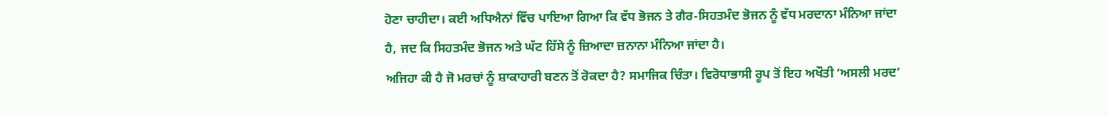ਹੋਣਾ ਚਾਹੀਦਾ। ਕਈ ਅਧਿਐਨਾਂ ਵਿੱਚ ਪਾਇਆ ਗਿਆ ਕਿ ਵੱਧ ਭੋਜਨ ਤੇ ਗੈਰ-ਸਿਹਤਮੰਦ ਭੋਜਨ ਨੂੰ ਵੱਧ ਮਰਦਾਨਾ ਮੰਨਿਆ ਜਾਂਦਾ ਹੈ, ਜਦ ਕਿ ਸਿਹਤਮੰਦ ਭੋਜਨ ਅਤੇ ਘੱਟ ਹਿੱਸੇ ਨੂੰ ਜ਼ਿਆਦਾ ਜ਼ਨਾਨਾ ਮੰਨਿਆ ਜਾਂਦਾ ਹੈ।
ਅਜਿਹਾ ਕੀ ਹੈ ਜੋ ਮਰਚਾਂ ਨੂੰ ਸ਼ਾਕਾਹਾਰੀ ਬਣਨ ਤੋਂ ਰੋਕਦਾ ਹੈ? ਸਮਾਜਿਕ ਚਿੰਤਾ। ਵਿਰੋਧਾਭਾਸੀ ਰੂਪ ਤੋਂ ਇਹ ਅਖੌਤੀ ‘ਅਸਲੀ ਮਰਦ’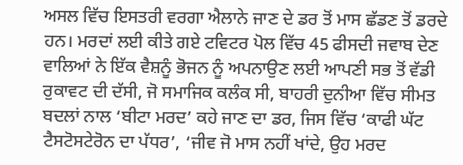ਅਸਲ ਵਿੱਚ ਇਸਤਰੀ ਵਰਗਾ ਐਲਾਨੇ ਜਾਣ ਦੇ ਡਰ ਤੋਂ ਮਾਸ ਛੱਡਣ ਤੋਂ ਡਰਦੇ ਹਨ। ਮਰਦਾਂ ਲਈ ਕੀਤੇ ਗਏ ਟਵਿਟਰ ਪੋਲ ਵਿੱਚ 45 ਫੀਸਦੀ ਜਵਾਬ ਦੇਣ ਵਾਲਿਆਂ ਨੇ ਇੱਕ ਵੈਸ਼ਨੂੰ ਭੋਜਨ ਨੂੰ ਅਪਨਾਉਣ ਲਈ ਆਪਣੀ ਸਭ ਤੋਂ ਵੱਡੀ ਰੁਕਾਵਟ ਦੀ ਦੱਸੀ, ਜੋ ਸਮਾਜਿਕ ਕਲੰਕ ਸੀ, ਬਾਹਰੀ ਦੁਨੀਆ ਵਿੱਚ ਸੀਮਤ ਬਦਲਾਂ ਨਾਲ ‘ਬੀਟਾ ਮਰਦ’ ਕਹੇ ਜਾਣ ਦਾ ਡਰ, ਜਿਸ ਵਿੱਚ ‘ਕਾਫੀ ਘੱਟ ਟੈਸਟੋਸਟੇਰੋਨ ਦਾ ਪੱਧਰ’, ‘ਜੀਵ ਜੋ ਮਾਸ ਨਹੀਂ ਖਾਂਦੇ, ਉਹ ਮਰਦ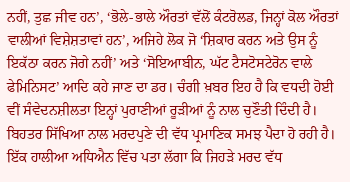ਨਹੀਂ, ਤੁਛ ਜੀਵ ਹਨ’, ‘ਭੋਲੇ-ਭਾਲੇ ਔਰਤਾਂ ਵੱਲੋਂ ਕੰਟਰੋਲਡ, ਜਿਨ੍ਹਾਂ ਕੋਲ ਔਰਤਾਂ ਵਾਲੀਆਂ ਵਿਸ਼ੇਸ਼ਤਾਵਾਂ ਹਨ’, ਅਜਿਹੇ ਲੋਕ ਜੋ ‘ਸ਼ਿਕਾਰ ਕਰਨ ਅਤੇ ਉਸ ਨੂੰ ਇਕੱਠਾ ਕਰਨ ਜੋਗੇ ਨਹੀਂ’ ਅਤੇ ‘ਸੋਇਆਬੀਨ, ਘੱਟ ਟੈਸਟੋਸਟੇਰੋਨ ਵਾਲੇ ਫੇਮਿਨਿਸਟ’ ਆਦਿ ਕਹੇ ਜਾਣ ਦਾ ਡਰ। ਚੰਗੀ ਖ਼ਬਰ ਇਹ ਹੈ ਕਿ ਵਧਦੀ ਹੋਈ ਵੀਂ ਸੰਵੇਦਨਸ਼ੀਲਤਾ ਇਨ੍ਹਾਂ ਪੁਰਾਣੀਆਂ ਰੂੜੀਆਂ ਨੂੰ ਨਾਲ ਚੁਣੌਤੀ ਦਿੰਦੀ ਹੈ।
ਬਿਹਤਰ ਸਿੱਖਿਆ ਨਾਲ ਮਰਦਪੁਣੇ ਦੀ ਵੱਧ ਪ੍ਰਮਾਣਿਕ ਸਮਝ ਪੈਦਾ ਹੋ ਰਹੀ ਹੈ। ਇੱਕ ਹਾਲੀਆ ਅਧਿਐਨ ਵਿੱਚ ਪਤਾ ਲੱਗਾ ਕਿ ਜਿਹੜੇ ਮਰਦ ਵੱਧ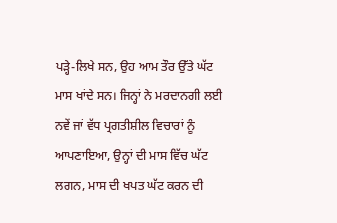ਪੜ੍ਹੇ-ਲਿਖੇ ਸਨ, ਉਹ ਆਮ ਤੌਰ ਉੱਤੇ ਘੱਟ ਮਾਸ ਖਾਂਦੇ ਸਨ। ਜਿਨ੍ਹਾਂ ਨੇ ਮਰਦਾਨਗੀ ਲਈ ਨਵੇਂ ਜਾਂ ਵੱਧ ਪ੍ਰਗਤੀਸ਼ੀਲ ਵਿਚਾਰਾਂ ਨੂੰ ਆਪਣਾਇਆ, ਉਨ੍ਹਾਂ ਦੀ ਮਾਸ ਵਿੱਚ ਘੱਟ ਲਗਨ, ਮਾਸ ਦੀ ਖਪਤ ਘੱਟ ਕਰਨ ਦੀ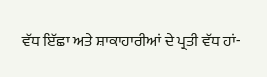ਵੱਧ ਇੱਛਾ ਅਤੇ ਸ਼ਾਕਾਹਾਰੀਆਂ ਦੇ ਪ੍ਰਤੀ ਵੱਧ ਹਾਂ-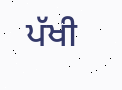ਪੱਖੀ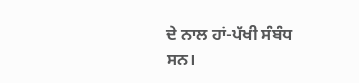ਦੇ ਨਾਲ ਹਾਂ-ਪੱਖੀ ਸੰਬੰਧ ਸਨ।